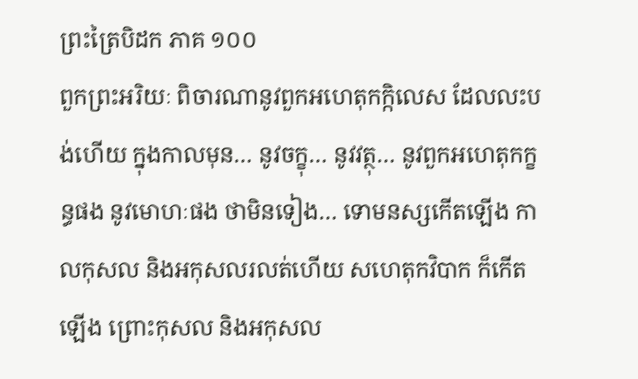ព្រះត្រៃបិដក ភាគ ១០០
ពួកព្រះអរិយៈ ពិចារណានូវពួកអហេតុកក្កិលេស ដែលលះបង់ហើយ ក្នុងកាលមុន… នូវចក្ខុ… នូវវត្ថុ… នូវពួកអហេតុកក្ខន្ធផង នូវមោហៈផង ថាមិនទៀង… ទោមនស្សកើតឡើង កាលកុសល និងអកុសលរលត់ហើយ សហេតុកវិបាក ក៏កើតឡើង ព្រោះកុសល និងអកុសល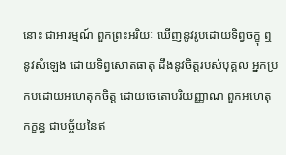នោះ ជាអារម្មណ៍ ពួកព្រះអរិយៈ ឃើញនូវរូបដោយទិព្វចក្ខុ ឮនូវសំឡេង ដោយទិព្វសោតធាតុ ដឹងនូវចិត្តរបស់បុគ្គល អ្នកប្រកបដោយអហេតុកចិត្ត ដោយចេតោបរិយញ្ញាណ ពួកអហេតុកក្ខន្ធ ជាបច្ច័យនៃឥ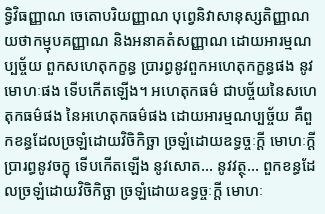ទ្ធិវិធញ្ញាណ ចេតោបរិយញ្ញាណ បុព្វេនិវាសានុស្សតិញ្ញាណ យថាកម្មុបគញ្ញាណ និងអនាគតំសញ្ញាណ ដោយអារម្មណប្បច្ច័យ ពួកសហេតុកក្ខន្ធ ប្រារព្ធនូវពួកអហេតុកក្ខន្ធផង នូវមោហៈផង ទើបកើតឡើង។ អហេតុកធម៌ ជាបច្ច័យនៃសហេតុកធម៌ផង នៃអហេតុកធម៌ផង ដោយអារម្មណប្បច្ច័យ គឺពួកខន្ធដែលច្រឡំដោយវិចិកិច្ឆា ច្រឡំដោយឧទ្ធច្ចៈក្តី មោហៈក្តី ប្រារព្ធនូវចក្ខុ ទើបកើតឡើង នូវសោត… នូវវត្ថុ… ពួកខន្ធដែលច្រឡំដោយវិចិកិច្ឆា ច្រឡំដោយឧទ្ធច្ចៈក្តី មោហៈ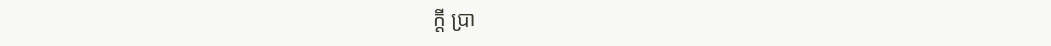ក្តី ប្រា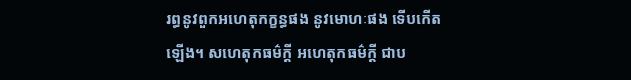រព្ធនូវពួកអហេតុកក្ខន្ធផង នូវមោហៈផង ទើបកើតឡើង។ សហេតុកធម៌ក្តី អហេតុកធម៌ក្តី ជាប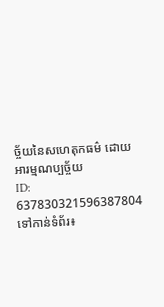ច្ច័យនៃសហេតុកធម៌ ដោយអារម្មណប្បច្ច័យ
ID: 637830321596387804
ទៅកាន់ទំព័រ៖